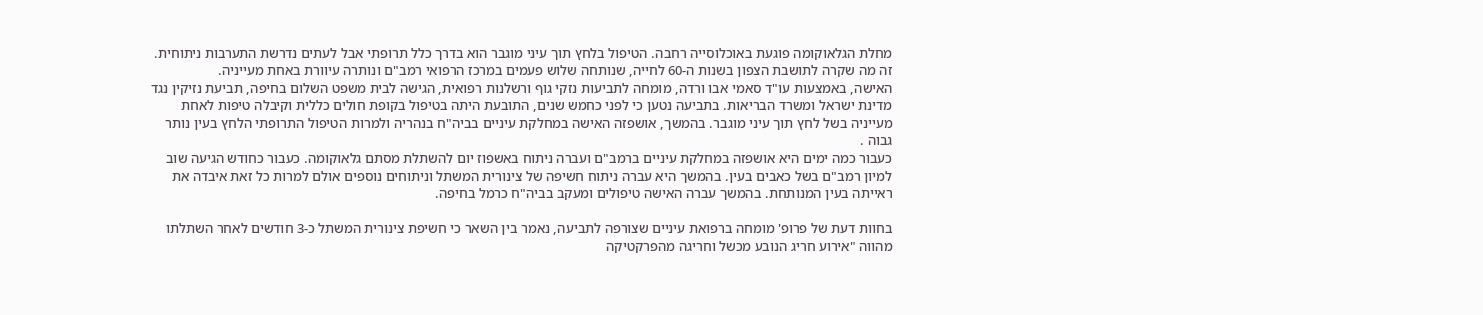מחלת הגלאוקומה פוגעת באוכלוסייה רחבה. הטיפול בלחץ תוך עיני מוגבר הוא בדרך כלל תרופתי אבל לעתים נדרשת התערבות ניתוחית. זה מה שקרה לתושבת הצפון בשנות ה-60 לחייה, שנותחה שלוש פעמים במרכז הרפואי רמב"ם ונותרה עיוורת באחת מעייניה.
האישה, באמצעות עו"ד סאמי אבו ורדה, מומחה לתביעות נזקי גוף ורשלנות רפואית, הגישה לבית משפט השלום בחיפה, תביעת נזיקין נגד מדינת ישראל ומשרד הבריאות. בתביעה נטען כי לפני כחמש שנים, התובעת היתה בטיפול בקופת חולים כללית וקיבלה טיפות לאחת מעייניה בשל לחץ תוך עיני מוגבר. בהמשך, אושפזה האישה במחלקת עיניים בביה"ח בנהריה ולמרות הטיפול התרופתי הלחץ בעין נותר גבוה .
כעבור כמה ימים היא אושפזה במחלקת עיניים ברמב"ם ועברה ניתוח באשפוז יום להשתלת מסתם גלאוקומה. כעבור כחודש הגיעה שוב למיון רמב"ם בשל כאבים בעין. בהמשך היא עברה ניתוח חשיפה של צינורית המשתל וניתוחים נוספים אולם למרות כל זאת איבדה את ראייתה בעין המנותחת. בהמשך עברה האישה טיפולים ומעקב בביה"ח כרמל בחיפה.

בחוות דעת של פרופ' מומחה ברפואת עיניים שצורפה לתביעה, נאמר בין השאר כי חשיפת צינורית המשתל כ-3 חודשים לאחר השתלתו מהווה "אירוע חריג הנובע מכשל וחריגה מהפרקטיקה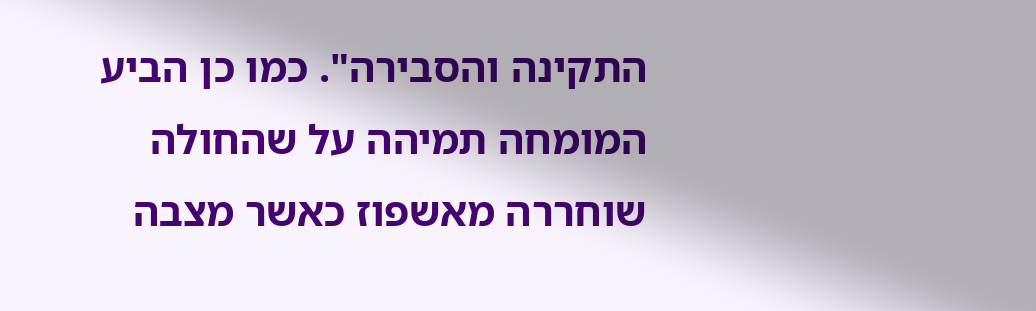התקינה והסבירה". כמו כן הביע המומחה תמיהה על שהחולה שוחררה מאשפוז כאשר מצבה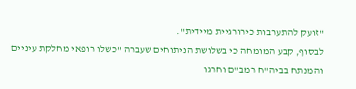"זועק להתערבות כירורגיית מיידית".
לבסוף, קבע המומחה כי בשלושת הניתוחים שעברה "כשלו רופאי מחלקת עיניים והמנתח בביה"ח רמב"ם וחרגו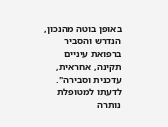באופן בוטה מהנכון, הנדרש והסביר ברפואת עיניים תקינה, אחראית, עדכנית וסבירה". לדעתו למטופלת נותרה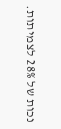נכות של 28% לצמיתות.